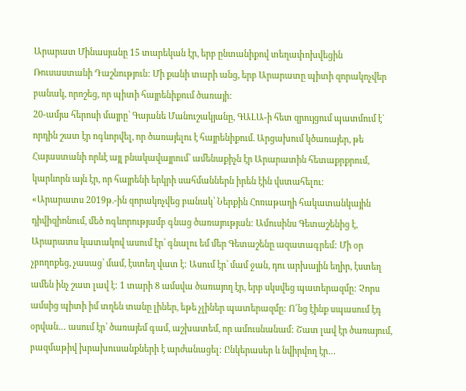Արարատ Մինասյանը 15 տարեկան էր, երբ ընտանիքով տեղափոխվեցին Ռուսաստանի Դաշնություն: Մի քանի տարի անց, երբ Արարատը պիտի զորակոչվեր բանակ, որոշեց, որ պիտի հայրենիքում ծառայի:
20-ամյա հերոսի մայրը՝ Գայանե Մանուշակյանը, ԳԱԼԱ-ի հետ զրույցում պատմում է` որդին շատ էր ոգևորվել, որ ծառայելու է հայրենիքում. Արցախում կծառայեր, թե Հայաստանի որևէ այլ բնակավայրում՝ ամենաքիչն էր Արարատին հետաքրքրում, կարևորն այն էր, որ հայրենի երկրի սահմաններն իրեն էին վստահելու:
«Արարատս 2019թ.-ին զորակոչվեց բանակ՝ Ներքին Հոռաթաղի հակատանկային դիվիզիոնում, մեծ ոգևորությամբ գնաց ծառայության: Ամուսինս Գետաշենից է, Արարատս կատակով ասում էր՝ գնալու եմ մեր Գետաշենը ազատագրեմ: Մի օր չբողոքեց, չասաց՝ մամ, էստեղ վատ է: Ասում էր՝ մամ ջան, դու արխային եղիր, էստեղ ամեն ինչ շատ լավ է: 1 տարի 8 ամսվա ծառայող էր, երբ սկսվեց պատերազմը: Չորս ամսից պիտի իմ տղեն տանը լիներ, եթե չլիներ պատերազմը: Ո՜նց էինք սպասում էդ օրվան… ասում էր՝ ծառայեմ գամ, աշխատեմ, որ ամուսնանամ: Շատ լավ էր ծառայում, բազմաթիվ խրախուսանքների է արժանացել: Ընկերասեր և նվիրվող էր…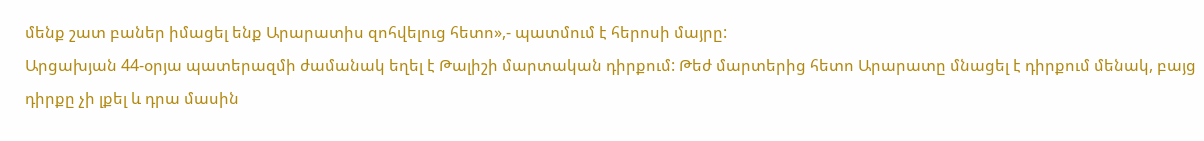մենք շատ բաներ իմացել ենք Արարատիս զոհվելուց հետո»,- պատմում է հերոսի մայրը:
Արցախյան 44-օրյա պատերազմի ժամանակ եղել է Թալիշի մարտական դիրքում: Թեժ մարտերից հետո Արարատը մնացել է դիրքում մենակ, բայց դիրքը չի լքել և դրա մասին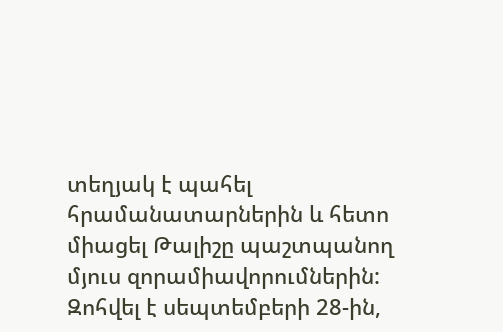տեղյակ է պահել հրամանատարներին և հետո միացել Թալիշը պաշտպանող մյուս զորամիավորումներին: Զոհվել է սեպտեմբերի 28-ին,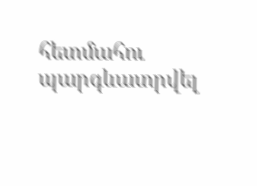հետմահու պարգևատրվել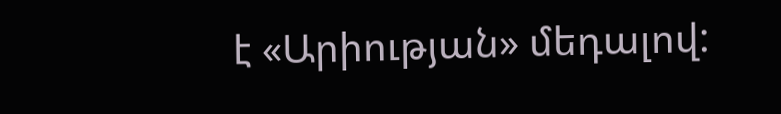է «Արիության» մեդալով: